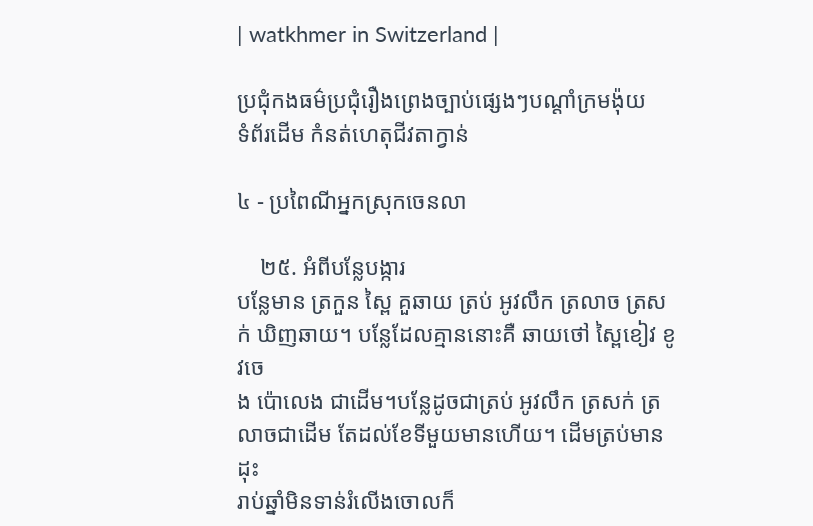| watkhmer in Switzerland |

ប្រជុំកងធម៌ប្រជុំរឿងព្រេងច្បាប់ផ្សេងៗបណ្ដាំក្រមង៉ុយ
ទំព័រដើម កំនត់ហេតុជីវតាក្វាន់

៤ - ប្រពៃណីអ្នកស្រុកចេនលា

    ២៥. អំពីបន្លែបង្ការ
បន្លែមាន ត្រកួន ស្ពៃ គួឆាយ ត្រប់ អូវលឹក ត្រលាច ត្រសក់ ឃិញឆាយ។ បន្លែដែលគ្មាននោះគឺ ឆាយថៅ ស្ពៃខៀវ ខូវចេ
ង ប៉ោលេង ជាដើម។បន្លែដូចជាត្រប់ អូវលឹក ត្រសក់ ត្រលាចជាដើម តែដល់ខែទីមួយមានហើយ។ ដើមត្រប់មានដុះ
រាប់ឆ្នាំមិនទាន់រំលើងចោលក៏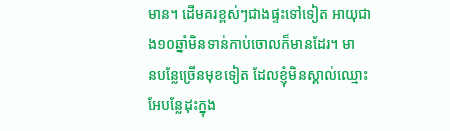មាន។ ដើមគរខ្ពស់ៗជាងផ្ទះទៅទៀត អាយុជាង១០ឆ្នាំមិនទាន់កាប់ចោលក៏មានដែរ។ មា
នបន្លែច្រើនមុខទៀត ដែលខ្ញុំមិនស្គាល់ឈ្មោះ អែបន្លែដុះក្នុង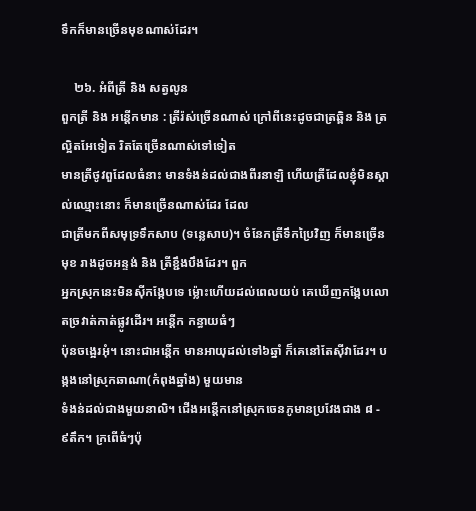ទឹកក៏មានច្រើនមុខណាស់ដែរ។

    ២៦. អំពីត្រី និង សត្វលូន
ពួកត្រី និង អន្ដើកមាន : ត្រីរ៉ស់ច្រើនណាស់ ក្រៅពីនេះដូចជាត្រឆ្ពិន និង ត្រល្អិតអែទៀត រិតតែច្រើនណាស់ទៅទៀត
មានត្រីថូវពួដែលធំនាះ មានទំងន់ដល់ជាងពីរនាឡិ ហើយត្រីដែលខ្ញុំមិនស្គាល់ឈ្មោះនោះ ក៏មានច្រើនណាស់ដែរ ដែល
ជាត្រីមកពីសមុទ្រទឹកសាប (ទន្លេសាប)។ ចំនែកត្រីទឹកប្រៃវិញ ក៏មានច្រើនមុខ រាងដូចអន្ទង់ និង ត្រីខ្ជឹងបឹងដែរ។ ពួក
អ្នកស្រុកនេះមិនស៊ីកង្កែបទេ ម៉្លោះហើយដល់ពេលយប់ គេឃើញកង្កែបលោតច្រវាត់កាត់ផ្លូវដើរ។ អន្ដើក កន្ធាយធំៗ
ប៉ុនចង្អេរអុំ។ នោះជាអន្ដើក មានអាយុដល់ទៅ៦ឆ្នាំ ក៏គេនៅតែស៊ីវាដែរ។ បង្កងនៅស្រុកឆាណា(កំពុងឆ្នាំង) មួយមាន
ទំងន់ដល់ជាងមួយនាលិ។ ជើងអន្ដើកនៅស្រុកចេនភូមានប្រវែងជាង ៨ - ៩តឹក។ ក្រពើធំៗប៉ុ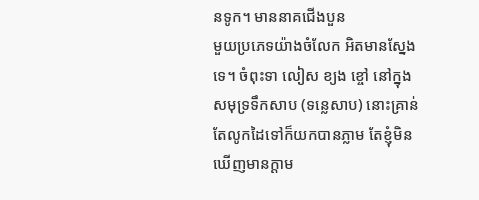នទូក។ មាននាគជើងបួន
មួយប្រភេទយ៉ាងចំលែក អិតមានស្នែងទេ។ ចំពុះទា លៀស ខ្យង ខ្ចៅ នៅក្នុងសមុទ្រទឹកសាប (ទន្លេសាប) នោះគ្រាន់
តែលូកដៃទៅក៏យកបានភ្លាម តែខ្ញុំមិនឃើញមានក្ដាម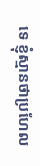ទេ ខ្ញុំស្មានថាប្រហែល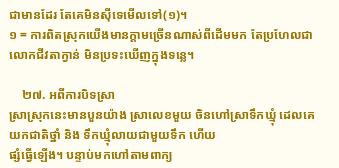ជាមានដែរ តែគេមិនស៊ីទេមើលទៅ(១)។
១ = ការពិតស្រុកយើងមានក្ដាមច្រើនណាស់ពីដើមមក តែប្រហែលជាលោកជីវតាក្វាន់ មិនប្រទះឃើញក្នុងទន្លេ។

    ២៧. អពីការបិទស្រា
ស្រាស្រុកនេះមានបួនយ៉ាង ស្រាលេខមួយ ចិនហៅស្រាទឹកឃ្មុំ ដេលគេយកជាតិថ្នាំ និង ទឹកឃ្មុំលាយជាមួយទឹក ហើយ
ផ្សំធ្វើឡើង។ បន្ទាប់មកហៅតាមពាក្យ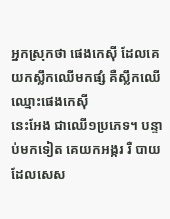អ្នកស្រុកថា ផេងកេស៊ី ដែលគេយកស្លឹកឈើមកផ្សំ គឺស្លឹកឈើឈ្មោះផេងកេស៊ី
នេះអែង ជាឈើ១ប្រភេទ។ បន្ទាប់មកទៀត គេយកអង្ករ រឺ បាយដែលសេស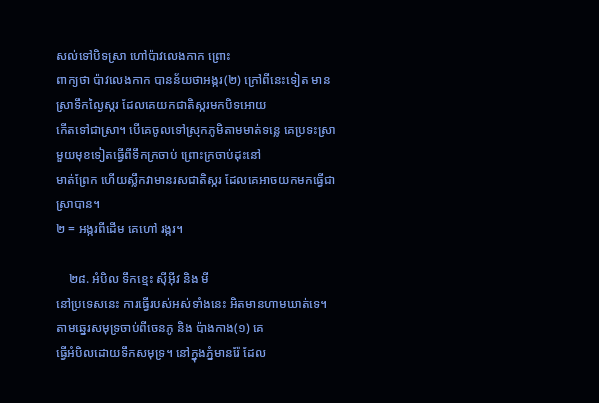សល់ទៅបិទស្រា ហៅប៉ាវលេងកាក ព្រោះ
ពាក្យថា ប៉ាវលេងកាក បានន័យថាអង្ករ(២) ក្រៅពីនេះទៀត មានស្រាទឹកល្ងៃស្ករ ដែលគេយកជាតិស្ករមកបិទអោយ
កើតទៅជាស្រា។ បើគេចូលទៅស្រុកភូមិតាមមាត់ទន្លេ គេប្រទះស្រាមួយមុខទៀតធ្វើពីទឹកក្រចាប់ ព្រោះក្រចាប់ដុះនៅ
មាត់ព្រែក ហើយស្លឹកវាមានរសជាតិស្ករ ដែលគេអាចយកមកធ្វើជាស្រាបាន។
២ = អង្ករពីដើម គេហៅ រង្ករ។

    ២៨. អំបិល ទឹកខ្មេះ ស៊ីអ៊ីវ និង មី
នៅប្រទេសនេះ ការធ្វើរបស់អស់ទាំងនេះ អិតមានហាមឃាត់ទេ។ តាមឆ្នេរសមុទ្រចាប់ពីចេនភូ និង ប៉ាងកាង(១) គេ
ធ្វើអំបិលដោយទឹកសមុទ្រ។ នៅក្នុងភ្នំមានរ៉ែ ដែល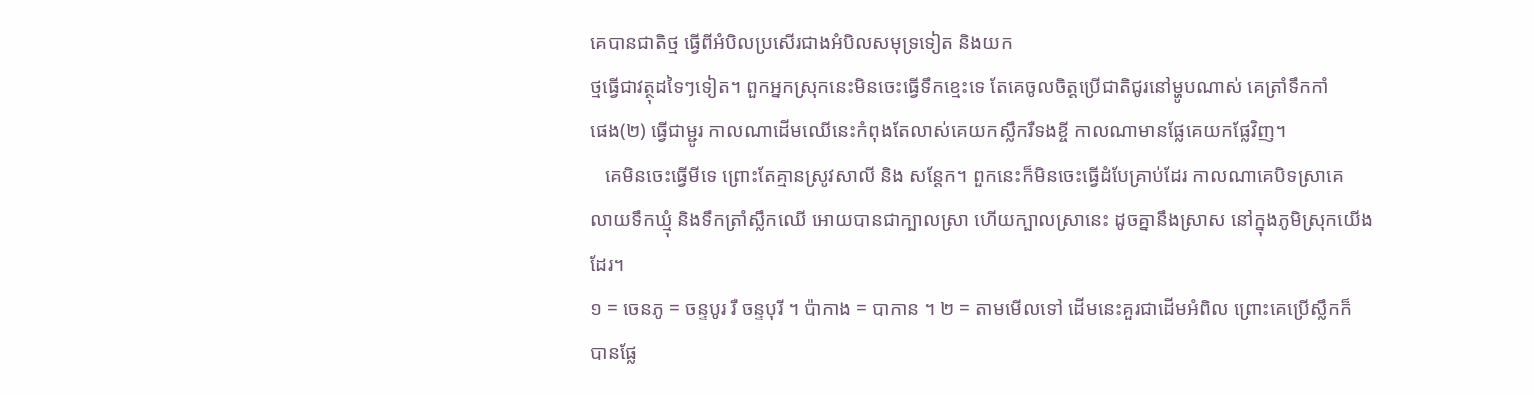គេបានជាតិថ្ម ធ្វើពីអំបិលប្រសើរជាងអំបិលសមុទ្រទៀត និងយក
ថ្មធ្វើជាវត្ថុដទៃៗទៀត។ ពួកអ្នកស្រុកនេះមិនចេះធ្វើទឹកខ្មេះទេ តែគេចូលចិត្ដប្រើជាតិជូរនៅម្ហូបណាស់ គេត្រាំទឹកកាំ
ផេង(២) ធ្វើជាម្ជូរ កាលណាដើមឈើនេះកំពុងតែលាស់គេយកស្លឹករឺទងខ្ចី កាលណាមានផ្លែគេយកផ្លែវិញ។
   គេមិនចេះធ្វើមីទេ ព្រោះតែគ្មានស្រូវសាលី និង សន្ដែក។ ពួកនេះក៏មិនចេះធ្វើដំបែគ្រាប់ដែរ កាលណាគេបិទស្រាគេ
លាយទឹកឃ្មុំ និងទឹកត្រាំស្លឹកឈើ អោយបានជាក្បាលស្រា ហើយក្បាលស្រានេះ ដូចគ្នានឹងស្រាស នៅក្នុងភូមិស្រុកយើង
ដែរ។
១ = ចេនភូ = ចន្ទបូរ រឺ ចន្ទបុរី ។ ប៉ាកាង = បាកាន ។ ២ = តាមមើលទៅ ដើមនេះគួរជាដើមអំពិល ព្រោះគេប្រើស្លឹកក៏
បានផ្លែ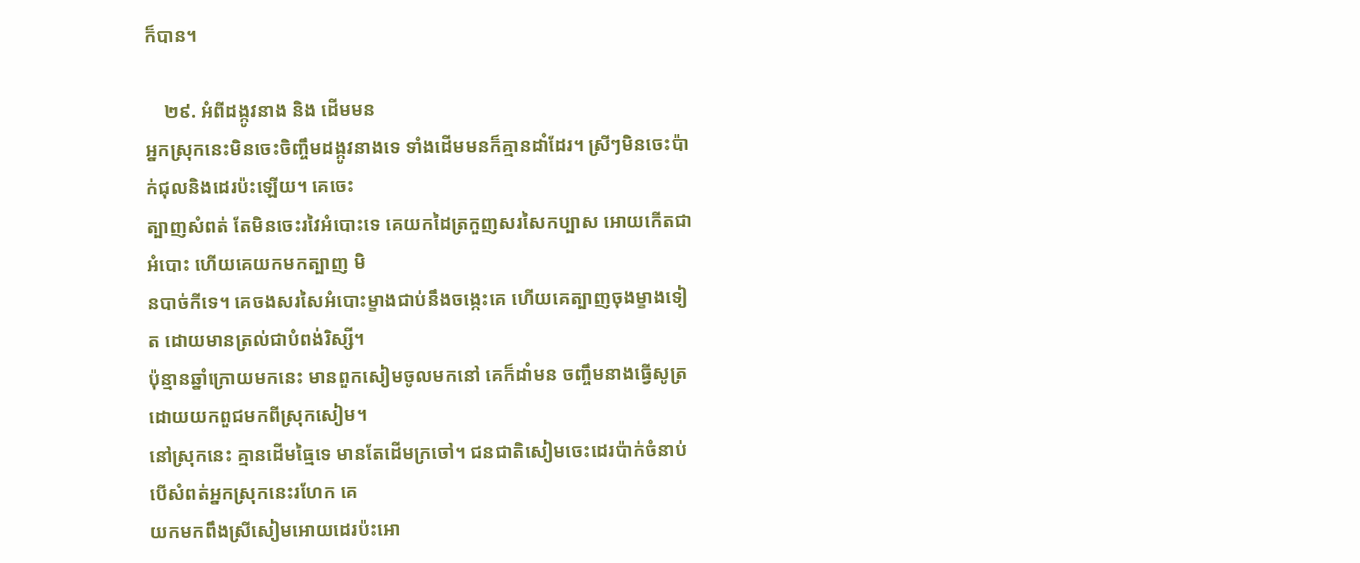ក៏បាន។

    ២៩. អំពីដង្កូវនាង និង ដើមមន
អ្នកស្រុកនេះមិនចេះចិញ្ចឹមដង្កូវនាងទេ ទាំងដើមមនក៏គ្មានដាំដែរ។ ស្រីៗមិនចេះប៉ាក់ជុលនិងដេរប៉ះឡើយ។ គេចេះ
ត្បាញសំពត់ តែមិនចេះរវៃអំបោះទេ គេយកដៃត្រកួញសរសៃកប្បាស អោយកើតជាអំបោះ ហើយគេយកមកត្បាញ មិ
នបាច់កីទេ។ គេចងសរសៃអំបោះម្ខាងជាប់នឹងចង្កេះគេ ហើយគេត្បាញចុងម្ខាងទៀត ដោយមានត្រល់ជាបំពង់រិស្សី។
ប៉ុន្មានឆ្នាំក្រោយមកនេះ មានពួកសៀមចូលមកនៅ គេក៏ដាំមន ចញ្ចឹមនាងធ្វើសូត្រ ដោយយកពួជមកពីស្រុកសៀម។
នៅស្រុកនេះ គ្មានដើមធ្មៃទេ មានតែដើមក្រចៅ។ ជនជាតិសៀមចេះដេរប៉ាក់ចំនាប់ បើសំពត់អ្នកស្រុកនេះរហែក គេ
យកមកពឹងស្រីសៀមអោយដេរប៉ះអោ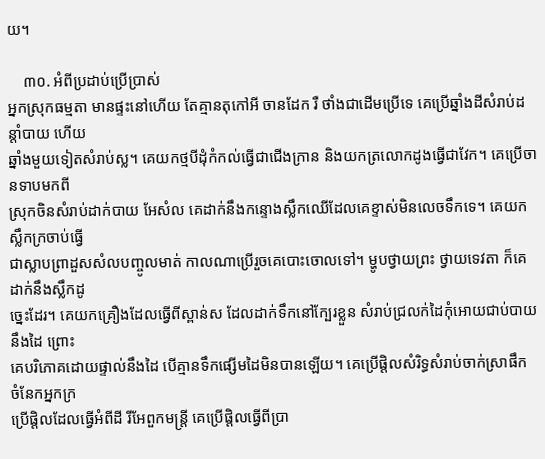យ។

    ៣០. អំពីប្រដាប់ប្រើប្រាស់
អ្នកស្រុកធម្មតា មានផ្ទះនៅហើយ តែគ្មានតុកៅអី ចានដែក រឺ ថាំងជាដើមប្រើទេ គេប្រើឆ្នាំងដីសំរាប់ដន្ដាំបាយ ហើយ
ឆ្នាំងមួយទៀតសំរាប់ស្ល។ គេយកថ្មបីដុំកំកល់ធ្វើជាជើងក្រាន និងយកត្រលោកដូងធ្វើជាវែក។ គេប្រើចានទាបមកពី
ស្រុកចិនសំរាប់ដាក់បាយ អែសំល គេដាក់នឹងកន្ទោងស្លឹកឈើដែលគេខ្ទាស់មិនលេចទឹកទេ។ គេយកស្លឹកក្រចាប់ធ្វើ
ជាស្លាបព្រាដួសសំលបញ្ចូលមាត់ កាលណាប្រើរួចគេបោះចោលទៅ។ ម្ហូបថ្វាយព្រះ ថ្វាយទេវតា ក៏គេដាក់នឹងស្លឹកដូ
ច្នេះដែរ។ គេយកគ្រឿងដែលធ្វើពីស្ពាន់ស ដែលដាក់ទឹកនៅក្បែរខ្លួន សំរាប់ជ្រលក់ដៃកុំអោយជាប់បាយនឹងដៃ ព្រោះ
គេបរិភោគដោយផ្ទាល់នឹងដៃ បើគ្មានទឹកផ្សើមដៃមិនបានឡើយ។ គេប្រើផ្ដិលសំរិទ្ធសំរាប់ចាក់ស្រាផឹក ចំនែកអ្នកក្រ
ប្រើផ្ដិលដែលធ្វើអំពីដី រីអែពួកមន្រ្ដី គេប្រើផ្ដិលធ្វើពីប្រា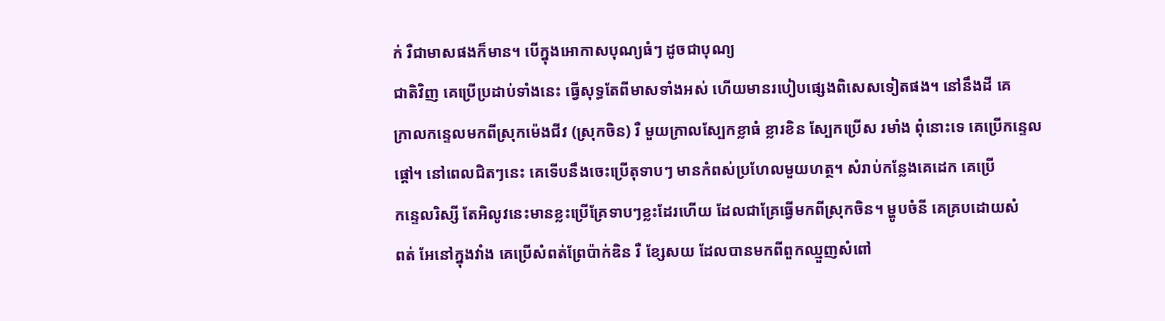ក់ រឺជាមាសផងក៏មាន។ បើក្នុងអោកាសបុណ្យធំៗ ដូចជាបុណ្យ
ជាតិវិញ គេប្រើប្រដាប់ទាំងនេះ ធ្វើសុទ្ធតែពីមាសទាំងអស់ ហើយមានរបៀបផ្សេងពិសេសទៀតផង។ នៅនឹងដី គេ
ក្រាលកន្ទេលមកពីស្រុកម៉េងជីវ (ស្រុកចិន) រឺ មួយក្រាលស្បែកខ្លាធំ ខ្លារខិន ស្បែកប្រើស រមាំង ពុំនោះទេ គេប្រើកន្ទេល
ផ្ដៅ។ នៅពេលជិតៗនេះ គេទើបនឹងចេះប្រើតុទាបៗ មានកំពស់ប្រហែលមួយហត្ថ។ សំរាប់កន្លែងគេដេក គេប្រើ
កន្ទេលរិស្សី តែអិលូវនេះមានខ្លះប្រើគ្រែទាបៗខ្លះដែរហើយ ដែលជាគ្រែធ្វើមកពីស្រុកចិន។ ម្ហូបចំនី គេគ្របដោយសំ
ពត់ អែនៅក្នុងវាំង គេប្រើសំពត់ព្រែប៉ាក់ឌិន រឺ ខ្សែសយ ដែលបានមកពីពួកឈ្មួញសំពៅ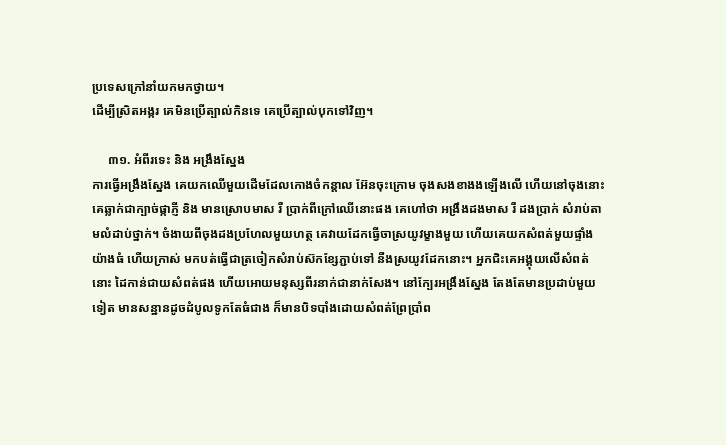ប្រទេសក្រៅនាំយកមកថ្វាយ។
ដើម្បីស្រិតអង្ករ គេមិនប្រើត្បាល់កិនទេ គេប្រើត្បាល់បុកទៅវិញ។

     ៣១. អំពីរទេះ និង អង្រឹងស្នែង
ការធ្វើអង្រឹងស្នែង គេយកឈើមួយដើមដែលកោងចំកន្ដាល អ៊ែនចុះក្រោម ចុងសងខាងងឡើងលើ ហើយនៅចុងនោះ
គេឆ្លាក់ជាក្បាច់ផ្កាភ្ញី និង មានស្រោបមាស រឺ ប្រាក់ពីក្រៅឈើនោះផង គេហៅថា អង្រឹងដងមាស រឺ ដងប្រាក់ សំរាប់តា
មលំដាប់ថ្នាក់។ ចំងាយពីចុងដងប្រហែលមួយហត្ថ គេវាយដែកធ្វើចាស្រយូវម្ខាងមួយ ហើយគេយកសំពត់មួយផ្ទាំង
យ៉ាងធំ ហើយក្រាស់ មកបត់ធ្វើជាត្រចៀកសំរាប់ស៊កខ្សែភ្ជាប់ទៅ នឺងស្រយូវដែកនោះ។ អ្នកជិះគេអង្គុយលើសំពត់
នោះ ដៃកាន់ជាយសំពត់ផង ហើយអោយមនុស្សពីរនាក់ជានាក់សែង។ នៅក្បែរអង្រឹងស្នែង តែងតែមានប្រដាប់មួយ
ទៀត មានសន្ឋានដូចដំបូលទូកតែធំជាង ក៏មានបិទបាំងដោយសំពត់ព្រែប្រាំព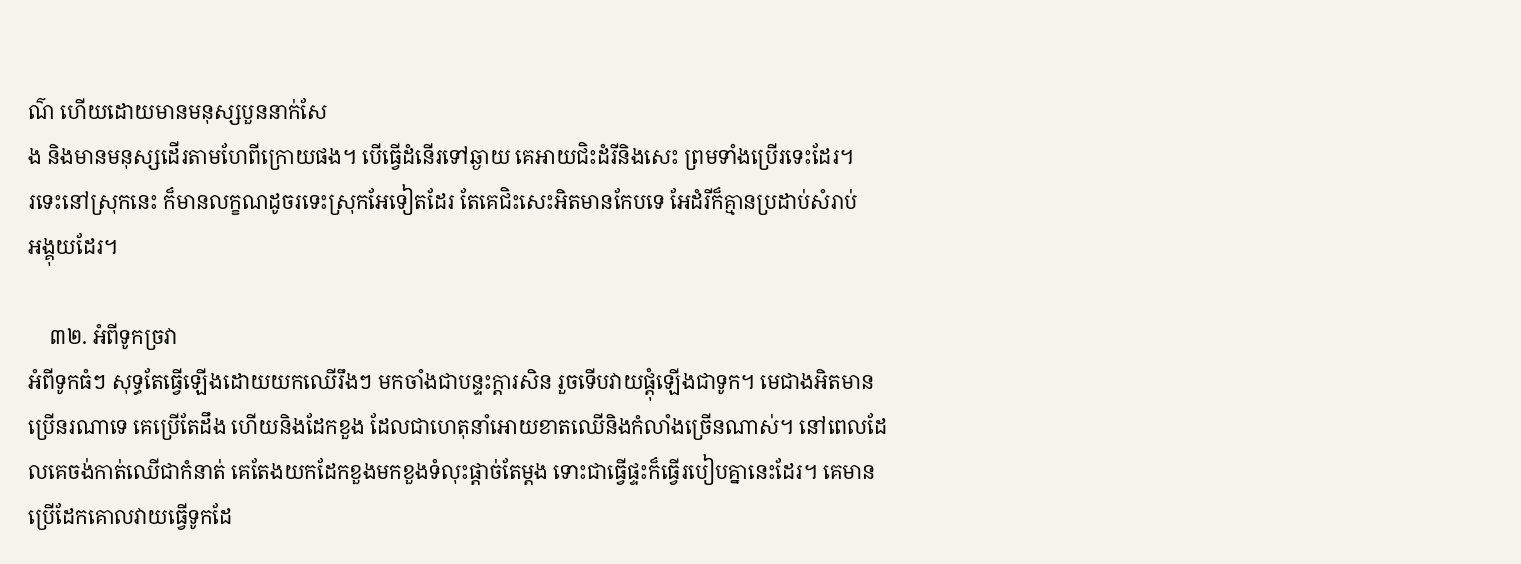ណ៌ ហើយដោយមានមនុស្សបួននាក់សែ
ង និងមានមនុស្សដើរតាមហែពីក្រោយផង។ បើធ្វើដំនើរទៅឆ្ងាយ គេអាយជិះដំរីនិងសេះ ព្រមទាំងប្រើរទេះដែរ។
រទេះនៅស្រុកនេះ ក៏មានលក្ខណដូចរទេះស្រុកអែទៀតដែរ តែគេជិះសេះអិតមានកែបទេ អែដំរីក៏គ្មានប្រដាប់សំរាប់
អង្គុយដែរ។

    ៣២. អំពីទូកច្រវា
អំពីទូកធំៗ សុទ្ធតែធ្វើឡើងដោយយកឈើរឹងៗ មកចាំងជាបន្ទះក្ដារសិន រួចទើបវាយផ្ដុំឡើងជាទូក។ មេជាងអិតមាន
ប្រើនរណាទេ គេប្រើតែដឹង ហើយនិងដែកខួង ដែលជាហេតុនាំអោយខាតឈើនិងកំលាំងច្រើនណាស់។ នៅពេលដែ
លគេចង់កាត់ឈើជាកំនាត់ គេតែងយកដែកខួងមកខួងទំលុះផ្ដាច់តែម្ដង ទោះជាធ្វើផ្ទះក៏ធ្វើរបៀបគ្នានេះដែរ។ គេមាន
ប្រើដែកគោលវាយធ្វើទូកដែ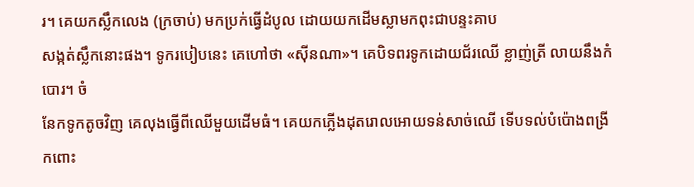រ។ គេយកស្លឹកលេង (ក្រចាប់) មកប្រក់ធ្វើដំបូល ដោយយកដើមស្លាមកពុះជាបន្ទះគាប
សង្កត់ស្លឹកនោះផង។ ទូករបៀបនេះ គេហៅថា «ស៊ីនណា»។ គេបិទពរទូកដោយជ័រឈើ ខ្លាញ់ត្រី លាយនឹងកំបោរ។ ចំ
នែកទូកតូចវិញ គេលុងធ្វើពីឈើមួយដើមធំ។ គេយកភ្លើងដុតរោលអោយទន់សាច់ឈើ ទើបទល់បំប៉ោងពង្រីកពោះ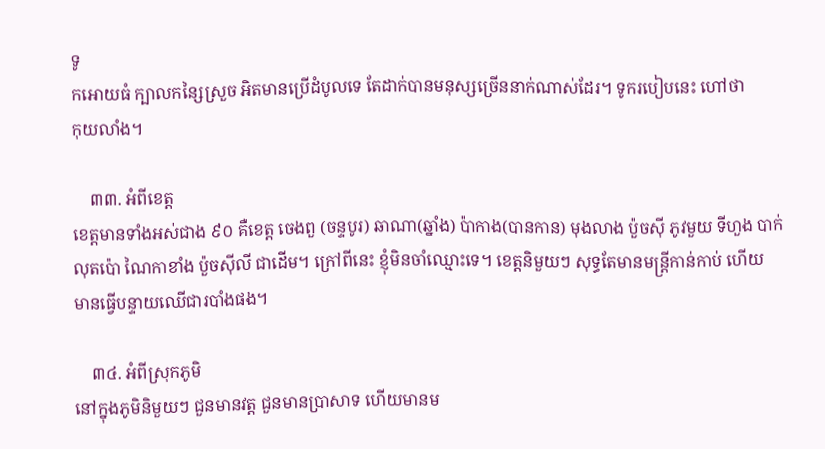ទូ
កអោយធំ ក្បាលកន្សៃស្រួច អិតមានប្រើដំបូលទេ តែដាក់បានមនុស្សច្រើននាក់ណាស់ដែរ។ ទូករបៀបនេះ ហៅថា
កុយលាំង។

    ៣៣. អំពីខេត្ដ
ខេត្ដមានទាំងអស់ជាង ៩០ គឺខេត្ដ ចេងពួ (ចន្ទបូរ) ឆាណា(ឆ្នាំង) ប៉ាកាង(បានកាន) មុងលាង ប៉ួចស៊ី ភូវមួយ ទីហួង បាក់
លុតប៉ោ ណៃកាខាំង ប៉ួចស៊ីលី ជាដើម។ ក្រៅពីនេះ ខ្ញុំមិនចាំឈ្មោះទេ។ ខេត្ដនិមួយៗ សុទ្ធតែមានមន្រ្ដីកាន់កាប់ ហើយ
មានធ្វើបន្ទាយឈើជារបាំងផង។

    ៣៤. អំពីស្រុកភូមិ
នៅក្នុងភូមិនិមួយៗ ជួនមានវត្ដ ជួនមានប្រាសាទ ហើយមានម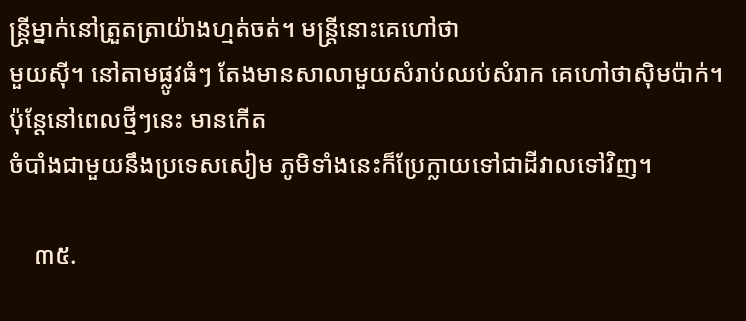ន្រ្ដីម្នាក់នៅត្រួតត្រាយ៉ាងហ្មត់ចត់។ មន្រ្ដីនោះគេហៅថា
មួយស៊ី។ នៅតាមផ្លូវធំៗ តែងមានសាលាមួយសំរាប់ឈប់សំរាក គេហៅថាស៊ិមប៉ាក់។ ប៉ុន្ដែនៅពេលថ្មីៗនេះ មានកើត
ចំបាំងជាមួយនឹងប្រទេសសៀម ភូមិទាំងនេះក៏ប្រែក្លាយទៅជាដីវាលទៅវិញ។

    ៣៥.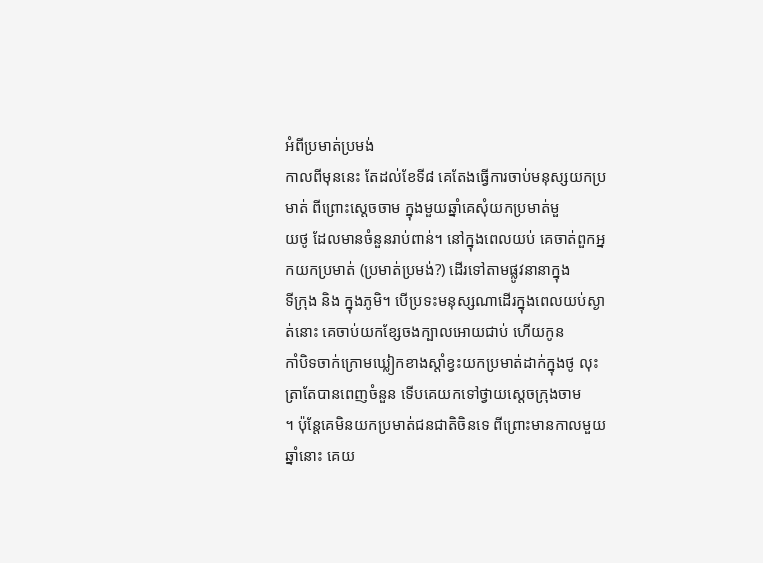អំពីប្រមាត់ប្រមង់
កាលពីមុននេះ តែដល់ខែទី៨ គេតែងធ្វើការចាប់មនុស្សយកប្រមាត់ ពីព្រោះស្ដេចចាម ក្នុងមួយឆ្នាំគេសុំយកប្រមាត់មួ
យថូ ដែលមានចំនួនរាប់ពាន់។ នៅក្នុងពេលយប់ គេចាត់ពួកអ្នកយកប្រមាត់ (ប្រមាត់ប្រមង់?) ដើរទៅតាមផ្លូវនានាក្នុង
ទីក្រុង និង ក្នុងភូមិ។ បើប្រទះមនុស្សណាដើរក្នុងពេលយប់ស្ងាត់នោះ គេចាប់យកខ្សែចងក្បាលអោយជាប់ ហើយកូន
កាំបិទចាក់ក្រោមឃ្លៀកខាងស្ដាំខ្វះយកប្រមាត់ដាក់ក្នុងថូ លុះត្រាតែបានពេញចំនួន ទើបគេយកទៅថ្វាយស្ដេចក្រុងចាម
។ ប៉ុន្ដែគេមិនយកប្រមាត់ជនជាតិចិនទេ ពីព្រោះមានកាលមួយឆ្នាំនោះ គេយ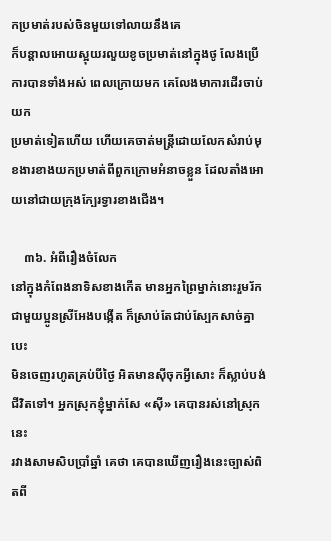កប្រមាត់របស់ចិនមួយទៅលាយនឹងគេ
ក៏បន្ដាលអោយស្អុយរលួយខូចប្រមាត់នៅក្នុងថូ លែងប្រើការបានទាំងអស់ ពេលក្រោយមក គេលែងមាការដើរចាប់យក
ប្រមាត់ទៀតហើយ ហើយគេចាត់មន្រ្ដីដោយលែកសំរាប់មុខងារខាងយកប្រមាត់ពីពួកក្រោមអំនាចខ្លួន ដែលតាំងអោ
យនៅជាយក្រុងក្បែរទ្វារខាងជើង។

    ៣៦. អំពីរឿងចំលែក
នៅក្នុងកំពែងនាទិសខាងកើត មានអ្នកព្រៃម្នាក់នោះរួមរ័កជាមួយប្អូនស្រីអែងបង្កើត ក៏ស្រាប់តែជាប់ស្បែកសាច់គ្នាបេះ
មិនចេញរហូតគ្រប់បីថ្ងៃ អិតមានស៊ីចុកអ្វីសោះ ក៏ស្លាប់បង់ជីវិតទៅ។ អ្នកស្រុកខ្ញុំម្នាក់សែ «ស៊ី» គេបានរស់នៅស្រុកនេះ
រវាងសាមសិបប្រាំឆ្នាំ គេថា គេបានឃើញរឿងនេះច្បាស់ពិតពី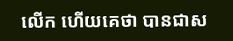លើក ហើយគេថា បានជាស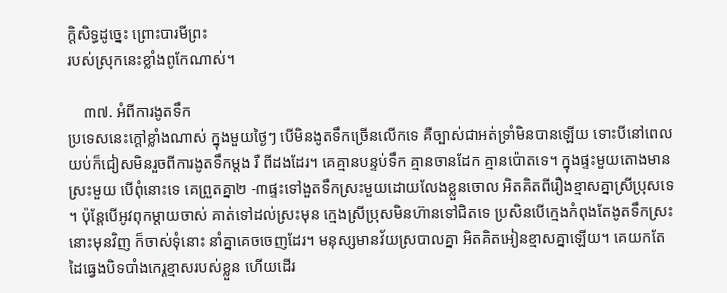ក្ដិសិទ្ធដូច្នេះ ព្រោះបារមីព្រះ
របស់ស្រុកនេះខ្លាំងពូកែណាស់។

    ៣៧. អំពីការងូតទឹក
ប្រទេសនេះក្ដៅខ្លាំងណាស់ ក្នុងមួយថ្ងៃៗ បើមិនងូតទឹកច្រើនលើកទេ គឺច្បាស់ជាអត់ទ្រាំមិនបានឡើយ ទោះបីនៅពេល
យប់ក៏ជៀសមិនរួចពីការងូតទឹកម្ដង រឺ ពីដងដែរ។ គេគ្មានបន្ទប់ទឹក គ្មានចានដែក គ្មានប៉ោតទេ។ ក្នុងផ្ទះមួយតោងមាន
ស្រះមួយ បើពុំនោះទេ គេព្រួតគ្នា២ -៣ផ្ទះទៅងួតទឹកស្រះមួយដោយលែងខ្លួនចោល អិតគិតពីរឿងខ្មាសគ្នាស្រីប្រុសទេ
។ ប៉ុន្ដែបើអូវពុកម្ដាយចាស់ គាត់ទៅដល់ស្រះមុន ក្មេងស្រីប្រុសមិនហ៊ានទៅជិតទេ ប្រសិនបើក្មេងកំពុងតែងូតទឹកស្រះ
នោះមុនវិញ ក៏ចាស់ទុំនោះ នាំគ្នាគេចចេញដែរ។ មនុស្សមានវ័យស្របាលគ្នា អិតគិតអៀនខ្មាសគ្នាឡើយ។ គេយកតែ
ដៃធ្វេងបិទបាំងកេរ្ដខ្មាសរបស់ខ្លួន ហើយដើរ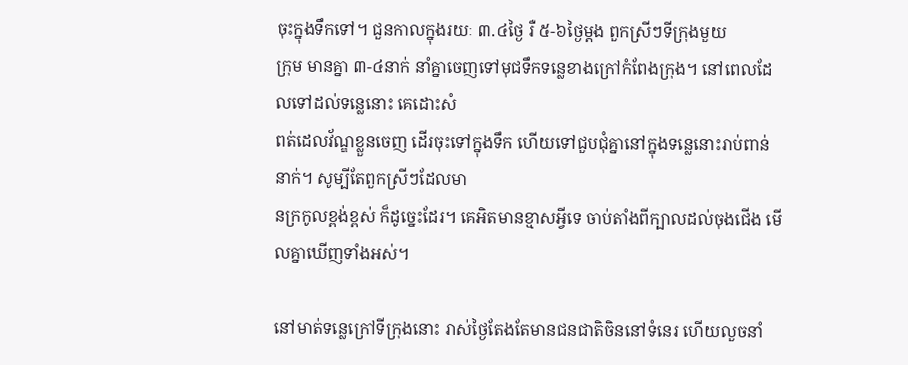ចុះក្នុងទឹកទៅ។ ជួនកាលក្នុងរយៈ ៣.៤ថ្ងៃ រឺ ៥-៦ថ្ងៃម្ដង ពួកស្រីៗទីក្រុងមួយ
ក្រុម មានគ្នា ៣-៤នាក់ នាំគ្នាចេញទៅមុជទឹកទន្លេខាងក្រៅកំពែងក្រុង។ នៅពេលដែលទៅដល់ទន្លេនោះ គេដោះសំ
ពត់ដេលវ័ណ្ឌខ្លួនចេញ ដើរចុះទៅក្នុងទឹក ហើយទៅជួបជុំគ្នានៅក្នុងទន្លេនោះរាប់ពាន់នាក់។ សូម្បីតែពួកស្រីៗដែលមា
នក្រកូលខ្ពង់ខ្ពស់ ក៏ដូច្នេះដែរ។ គេអិតមានខ្មាសអ្វីទេ ចាប់តាំងពីក្បាលដល់ចុងជើង មើលគ្នាឃើញទាំងអស់។

នៅមាត់ទន្លេក្រៅទីក្រុងនោះ រាស់ថ្ងៃតែងតែមានជនជាតិចិននៅទំនេរ ហើយលួចនាំ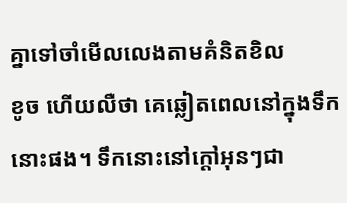គ្នាទៅចាំមើលលេងតាមគំនិតខិល
ខូច ហើយលឺថា គេឆ្លៀតពេលនៅក្នុងទឹកនោះផង។ ទឹកនោះនៅក្ដៅអុនៗជា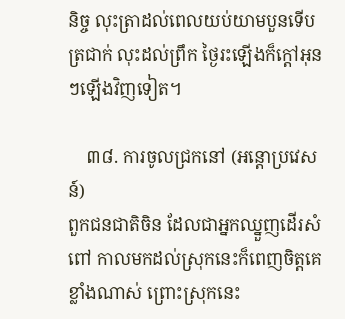និច្ច លុះត្រាដល់ពេលយប់យាមបួនទើប
ត្រជាក់ លុះដល់ព្រឹក ថ្ងៃរះឡើងក៏ក្ដៅអុនៗឡើងវិញទៀត។

    ៣៨. ការចូលជ្រកនៅ (អន្ដោប្រវេសន៍)
ពួកជនជាតិចិន ដែលជាអ្នកឈ្នួញដើរសំពៅ កាលមកដល់ស្រុកនេះក៏ពេញចិត្ដគេខ្លាំងណាស់ ព្រោះស្រុកនេះ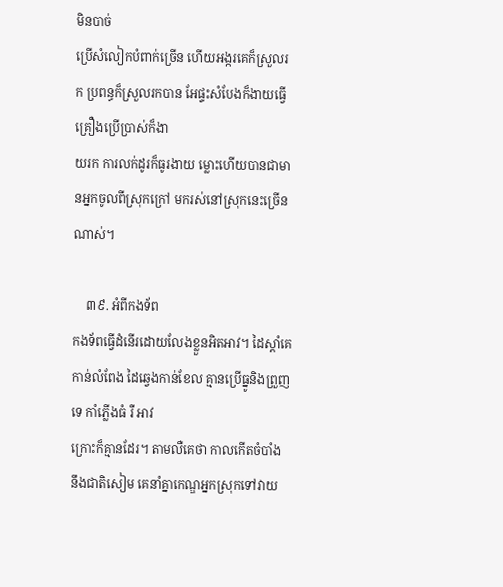មិនបាច់
ប្រើសំលៀកបំពាក់ច្រើន ហើយអង្ករគេក៏ស្រួលរក ប្រពន្ធក៏ស្រួលរកបាន អែផ្ទះសំបែងក៏ងាយធ្វើ គ្រឿងប្រើប្រាស់ក៏ងា
យរក ការលក់ដូរក៏ធូរងាយ ម្លោះហើយបានជាមានអ្នកចូលពីស្រុកក្រៅ មករស់នៅស្រុកនេះច្រើនណាស់។

    ៣៩. អំពីកងទ័ព
កងទ័ពធ្វើដំនើរដោយលែងខ្លួនអិតអាវ។ ដៃស្ដាំគេកាន់លំពែង ដៃឆ្វេងកាន់ខែល គ្មានប្រើធ្នូនិងព្រួញទេ កាំភ្លើងធំ រឺ អាវ
ក្រោះក៏គ្មានដែរ។ តាមលឺគេថា កាលកើតចំបាំង នឹងជាតិសៀម គេនាំគ្នាកេណ្ឌអ្នកស្រុកទៅវាយ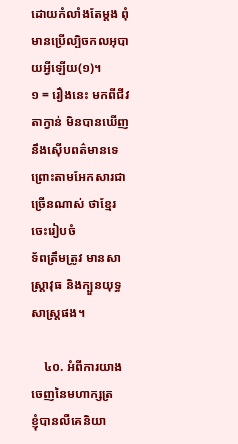ដោយកំលាំងតែម្ដង ពុំ
មានប្រើល្បិចកលអុបាយអ្វីឡើយ(១)។
១ = រឿងនេះ មកពីជីវតាក្វាន់ មិនបានឃើញ នឹងស៊ើបពត៌មានទេ ព្រោះតាមអែកសារជាច្រើនណាស់ ថាខ្មែរចេះរៀបចំ
ទ័ពត្រឹមត្រូវ មានសាស្ដ្រាវុធ និងក្បួនយុទ្ធសាស្រ្ដផង។

    ៤០. អំពីការយាងចេញនៃមហាក្សត្រ
ខ្ញុំបានលឺគេនិយា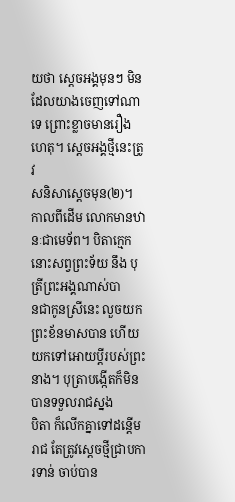យថា ស្ដេចអង្គមុនៗ មិនដែលយាងចេញទៅណាទេ ព្រោះខ្លាចមានរឿងហេតុ។ ស្ដេចអង្គថ្មីនេះត្រូវ
សនិសាស្ដេចមុន(២)។ កាលពីដើម លោកមានឋានៈជាមេទ័ព។ បិតាក្មេកនោះសព្វព្រះទ័យ នឹង បុត្រីព្រះអង្គណាស់បា
នជាកូនស្រីនេះ លួចយកព្រះខ័នមាសបាន ហើយយកទៅអោយប្ដីរបស់ព្រះនាង។ បុត្រាបង្កើតក៏មិនបានទទួលរាជស្នង
បិតា ក៏លើកគ្នាទៅដន្ដើមរាជ តែត្រូវស្ដេចថ្មីជ្រាបការទាន់ ចាប់បាន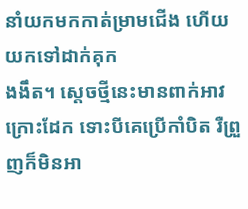នាំយកមកកាត់ម្រាមជើង ហើយយកទៅដាក់គុក
ងងឹត។ ស្ដេចថ្មីនេះមានពាក់អាវក្រោះដែក ទោះបីគេប្រើកាំបិត រឺព្រួញក៏មិនអា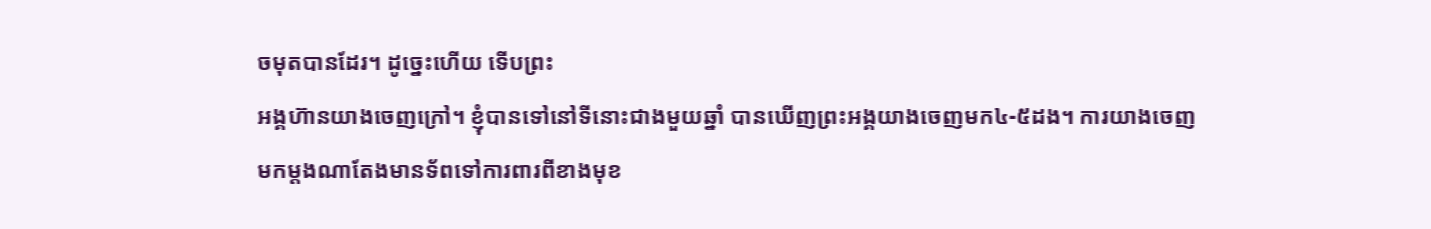ចមុតបានដែរ។ ដូច្នេះហើយ ទើបព្រះ
អង្គហ៊ានយាងចេញក្រៅ។ ខ្ញុំបានទៅនៅទីនោះជាងមួយឆ្នាំ បានឃើញព្រះអង្គយាងចេញមក៤-៥ដង។ ការយាងចេញ
មកម្ដងណាតែងមានទ័ពទៅការពារពីខាងមុខ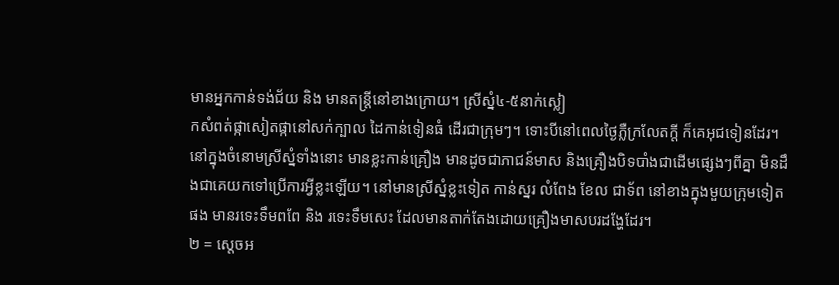មានអ្នកកាន់ទង់ជ័យ និង មានតន្រ្ដីនៅខាងក្រោយ។ ស្រីស្នំ៤-៥នាក់ស្លៀ
កសំពត់ផ្កាសៀតផ្កានៅសក់ក្បាល ដៃកាន់ទៀនធំ ដើរជាក្រុមៗ។ ទោះបីនៅពេលថ្ងៃភ្លឺក្រលែតក្ដី ក៏គេអុជទៀនដែរ។
នៅក្នុងចំនោមស្រីស្នំទាំងនោះ មានខ្លះកាន់គ្រឿង មានដូចជាភាជន៍មាស និងគ្រឿងបិទបាំងជាដើមផ្សេងៗពីគ្នា មិនដឹ
ងជាគេយកទៅប្រើការអ្វីខ្លះឡើយ។ នៅមានស្រីស្នំខ្លះទៀត កាន់ស្នរ លំពែង ខែល ជាទ័ព នៅខាងក្នុងមួយក្រុមទៀត
ផង មានរទេះទឹមពពែ និង រទេះទឹមសេះ ដែលមានតាក់តែងដោយគ្រឿងមាសបរដង្ហែដែរ។
២ = ស្ដេចអ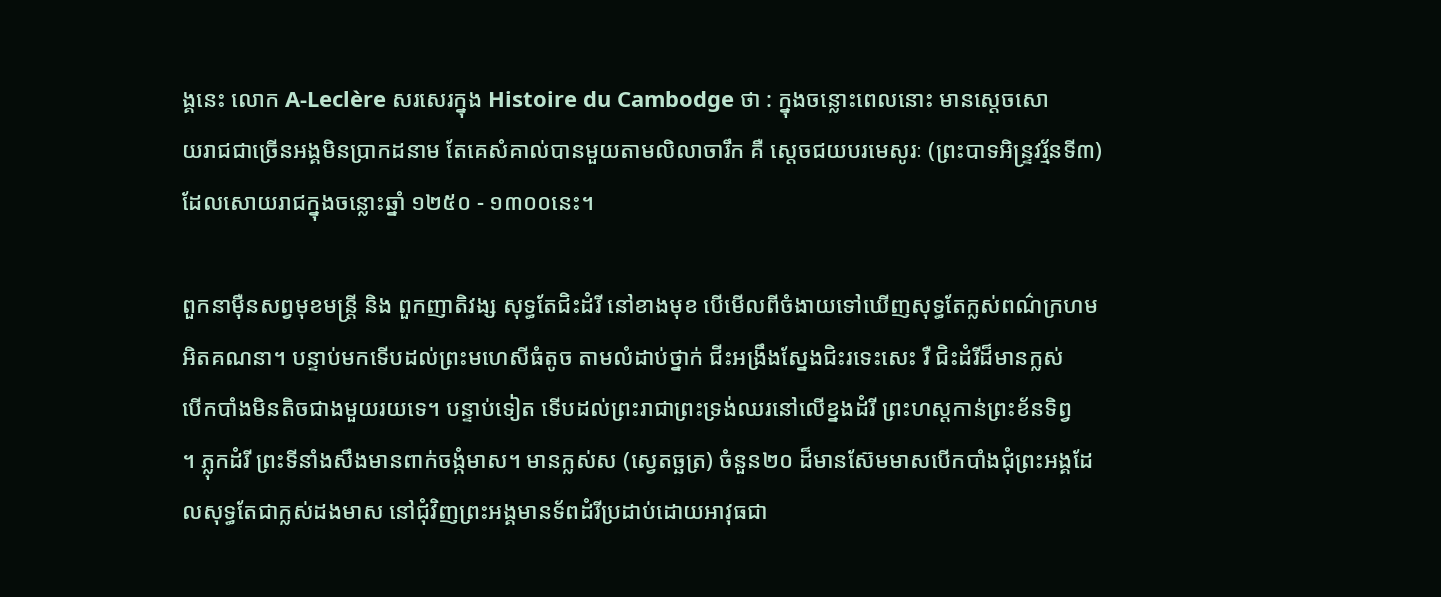ង្គនេះ លោក A-Leclère សរសេរក្នុង Histoire du Cambodge ថា : ក្នុងចន្លោះពេលនោះ មានស្ដេចសោ
យរាជជាច្រើនអង្គមិនប្រាកដនាម តែគេសំគាល់បានមួយតាមលិលាចារឹក គឺ ស្ដេចជយបរមេសូរៈ (ព្រះបាទអិន្រ្ទវរ្ម័នទី៣)
ដែលសោយរាជក្នុងចន្លោះឆ្នាំ ១២៥០ - ១៣០០នេះ។

ពួកនាម៉ឺនសព្វមុខមន្រ្ដី និង ពួកញាតិវង្ស សុទ្ធតែជិះដំរី នៅខាងមុខ បើមើលពីចំងាយទៅឃើញសុទ្ធតែក្លស់ពណ៌ក្រហម
អិតគណនា។ បន្ទាប់មកទើបដល់ព្រះមហេសីធំតូច តាមលំដាប់ថ្នាក់ ជីះអង្រឹងស្នែងជិះរទេះសេះ រឺ ជិះដំរីដ៏មានក្លស់
បើកបាំងមិនតិចជាងមួយរយទេ។ បន្ទាប់ទៀត ទើបដល់ព្រះរាជាព្រះទ្រង់ឈរនៅលើខ្នងដំរី ព្រះហស្ដកាន់ព្រះខ័នទិព្វ
។ ភ្លុកដំរី ព្រះទីនាំងសឹងមានពាក់ចង្កំមាស។ មានក្លស់ស (ស្វេតច្ឆត្រ) ចំនួន២០ ដ៏មានស៊ែមមាសបើកបាំងជុំព្រះអង្គដែ
លសុទ្ធតែជាក្លស់ដងមាស នៅជុំវិញព្រះអង្គមានទ័ពដំរីប្រដាប់ដោយអាវុធជា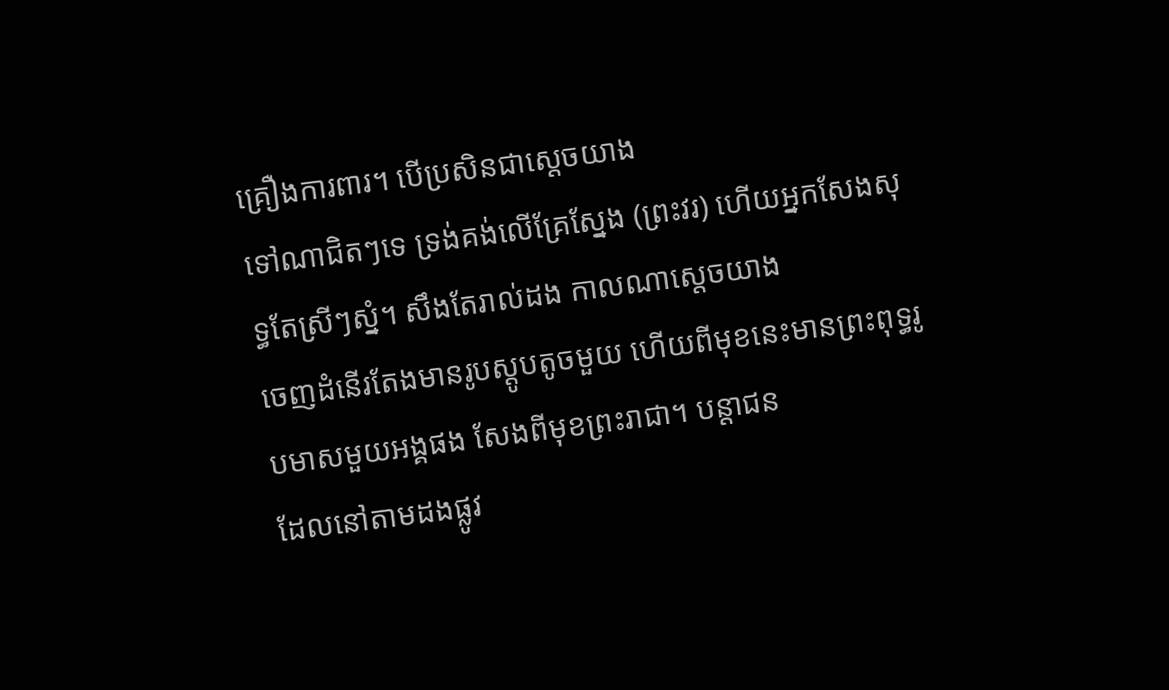គ្រឿងការពារ។ បើប្រសិនជាស្ដេចយាង
ទៅណាជិតៗទេ ទ្រង់គង់លើគ្រែស្នែង (ព្រះវរ) ហើយអ្នកសែងសុទ្ធតែស្រីៗស្នំ។ សឹងតែរាល់ដង កាលណាស្ដេចយាង
ចេញដំនើរតែងមានរូបស្ដូបតូចមួយ ហើយពីមុខនេះមានព្រះពុទ្ធរូបមាសមួយអង្គផង សែងពីមុខព្រះរាជា។ បន្ដាជន
ដែលនៅតាមដងផ្លូវ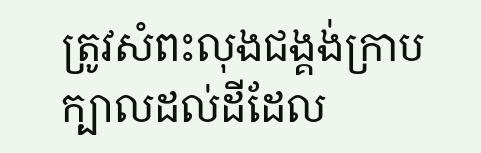ត្រូវសំពះលុងជង្គង់ក្រាបក្បាលដល់ដីដែល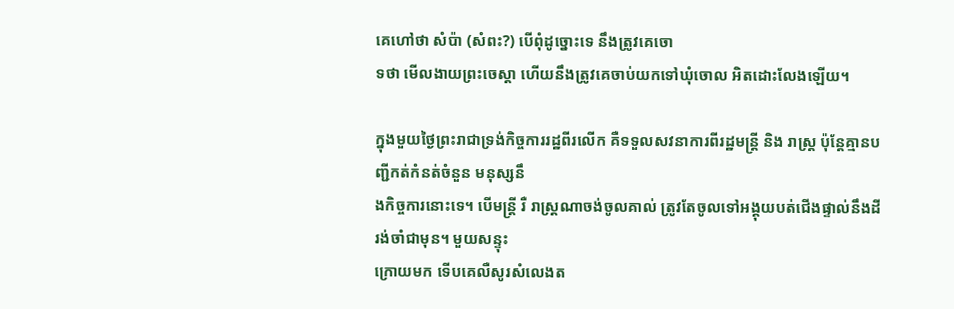គេហៅថា សំប៉ា (សំពះ?) បើពុំដូច្នោះទេ នឹងត្រូវគេចោ
ទថា មើលងាយព្រះចេស្ដា ហើយនឹងត្រូវគេចាប់យកទៅឃុំចោល អិតដោះលែងឡើយ។

ក្នុងមួយថ្ងៃព្រះរាជាទ្រង់កិច្ចការរដ្ឋពីរលើក គឺទទួលសវនាការពីរដ្ឋមន្រ្ដី និង រាស្រ្ដ ប៉ុន្ដែគ្មានបញ្ជីកត់កំនត់ចំនួន មនុស្សនឹ
ងកិច្ចការនោះទេ។ បើមន្រ្ដី រឺ រាស្រ្ដណាចង់ចូលគាល់ ត្រូវតែចូលទៅអង្គុយបត់ជើងផ្ទាល់នឹងដីរង់ចាំជាមុន។ មួយសន្ទុះ
ក្រោយមក ទើបគេលឺសូរសំលេងត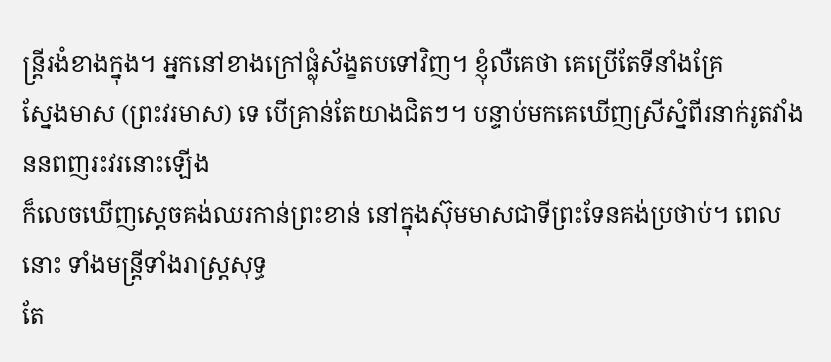ន្ដ្រីរងំខាងក្នុង។ អ្នកនៅខាងក្រៅផ្លុំស័ង្ខតបទៅវិញ។ ខ្ញុំលឺគេថា គេប្រើតែទីនាំងគ្រែ
ស្នែងមាស (ព្រះវរមាស) ទេ បើគ្រាន់តែយាងជិតៗ។ បន្ទាប់មកគេឃើញស្រីស្នំពីរនាក់រូតវាំងននពញរះវរនោះឡើង
ក៏លេចឃើញស្ដេចគង់ឈរកាន់ព្រះខាន់ នៅក្នុងស៊ុមមាសជាទីព្រះទែនគង់ប្រថាប់។ ពេលនោះ ទាំងមន្រ្ដីទាំងរាស្រ្ដសុទ្ធ
តែ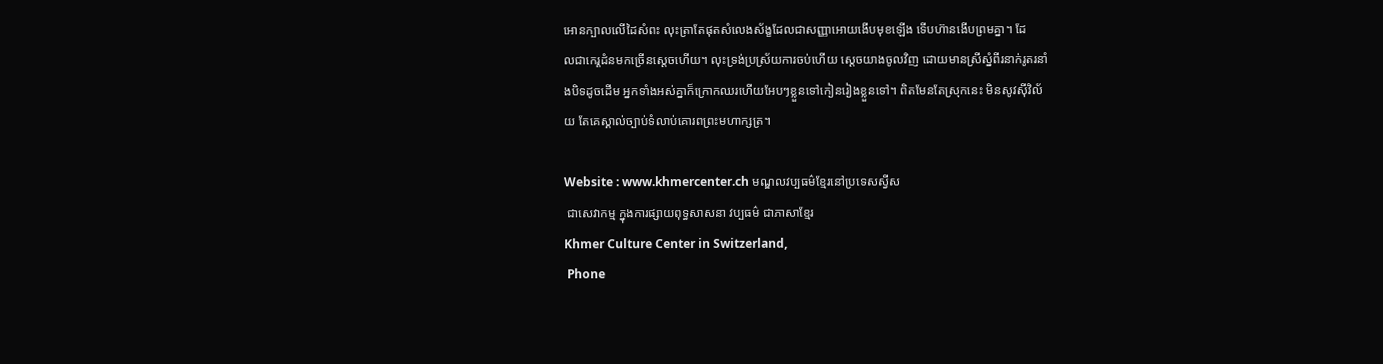អោនក្បាលលើដៃសំពះ លុះត្រាតែផុតសំលេងស័ង្ខដែលជាសញ្ញាអោយងើបមុខឡើង ទើបហ៊ានងើបព្រមគ្នា។ ដែ
លជាកេរ្ដដំនមកច្រើនស្ដេចហើយ។ លុះទ្រង់ប្រស្រ័យការចប់ហើយ ស្ដេចយាងចូលវិញ ដោយមានស្រីស្នំពីរនាក់រូតរនាំ
ងបិទដូចដើម អ្នកទាំងអស់គ្នាក៏ក្រោកឈរហើយអែបៗខ្លួនទៅកៀនរៀងខ្លួនទៅ។ ពិតមែនតែស្រុកនេះ មិនសូវស៊ីវិល័
យ តែគេស្គាល់ច្បាប់ទំលាប់គោរពព្រះមហាក្សត្រ។

Website : www.khmercenter.ch មណ្ឌលវប្បធម៌ខ្មែរនៅប្រទេសស្វីស
 ជាសេវាកម្ម ក្នុងការផ្សាយពុទ្ធសាសនា វប្បធម៌ ជាភាសាខ្មែរ
Khmer Culture Center in Switzerland,
 Phone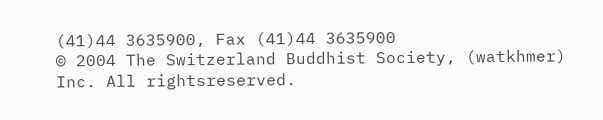(41)44 3635900, Fax (41)44 3635900
© 2004 The Switzerland Buddhist Society, (watkhmer) Inc. All rightsreserved.